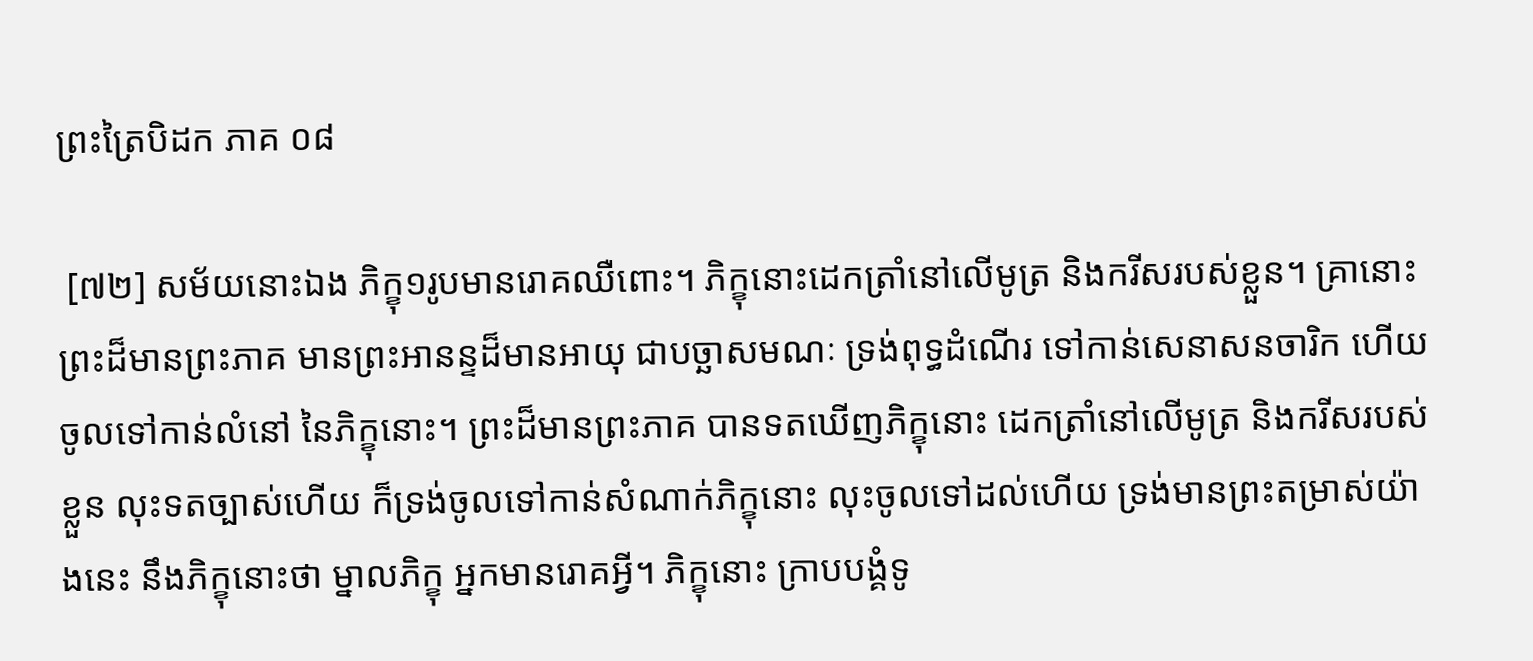ព្រះត្រៃបិដក ភាគ ០៨

 [៧២] សម័យនោះឯង ភិក្ខុ១រូបមានរោគឈឺពោះ។ ភិក្ខុនោះដេកត្រាំនៅលើមូត្រ និងករីសរបស់ខ្លួន។ គ្រានោះ ព្រះដ៏មានព្រះភាគ មានព្រះអានន្ទដ៏មានអាយុ ជាបច្ឆាសមណៈ ទ្រង់ពុទ្ធដំណើរ ទៅកាន់សេនាសនចារិក ហើយចូលទៅកាន់លំនៅ នៃភិក្ខុនោះ។ ព្រះដ៏មានព្រះភាគ បានទតឃើញភិក្ខុនោះ ដេកត្រាំនៅលើមូត្រ និងករីសរបស់ខ្លួន លុះទតច្បាស់ហើយ ក៏ទ្រង់ចូលទៅកាន់សំណាក់ភិក្ខុនោះ លុះចូលទៅដល់ហើយ ទ្រង់មានព្រះតម្រាស់យ៉ាងនេះ នឹងភិក្ខុនោះថា ម្នាលភិក្ខុ អ្នកមានរោគអ្វី។ ភិក្ខុនោះ ក្រាបបង្គំទូ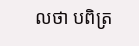លថា បពិត្រ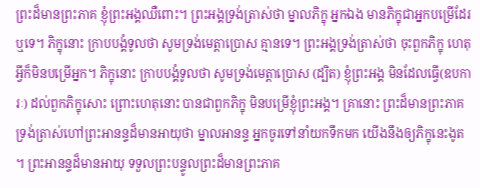ព្រះដ៏មានព្រះភាគ ខ្ញុំព្រះអង្គឈឺពោះ។ ព្រះអង្គទ្រង់ត្រាស់ថា ម្នាលភិក្ខុ អ្នកឯង មានភិក្ខុជាអ្នកបម្រើដែរឬទេ។ ភិក្ខុនោះ ក្រាបបង្គំទូលថា សូមទ្រង់មេត្តាប្រោស គ្មានទេ។ ព្រះអង្គទ្រង់ត្រាស់ថា ចុះពួកភិក្ខុ ហេតុអ្វីក៏មិនបម្រើអ្នក។ ភិក្ខុនោះ ក្រាបបង្គំទូលថា សូមទ្រង់មេត្តាប្រោស (ដ្បិត) ខ្ញុំព្រះអង្គ មិនដែលធ្វើ(ឧបការៈ) ដល់ពួកភិក្ខុសោះ ព្រោះហេតុនោះ បានជាពួកភិក្ខុ មិនបម្រើខ្ញុំព្រះអង្គ។ គ្រានោះ ព្រះដ៏មានព្រះភាគ ទ្រង់ត្រាស់ហៅព្រះអានន្ទដ៏មានអាយុថា ម្នាលអានន្ទ អ្នកចូរទៅនាំយកទឹកមក យើងនឹងឲ្យភិក្ខុនេះងូត។ ព្រះអានន្ទដ៏មានអាយុ ទទួលព្រះបន្ទូលព្រះដ៏មានព្រះភាគ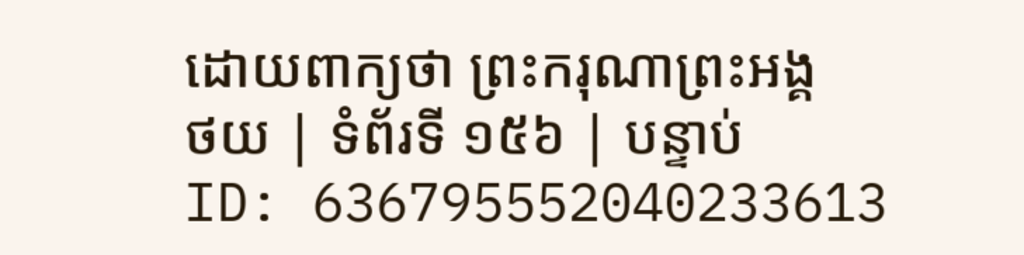ដោយពាក្យថា ព្រះករុណាព្រះអង្គ
ថយ | ទំព័រទី ១៥៦ | បន្ទាប់
ID: 636795552040233613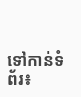ទៅកាន់ទំព័រ៖